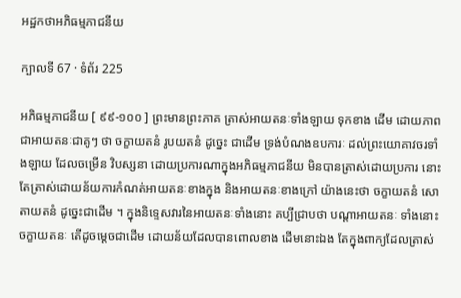អដ្ឋកថាអភិធម្មភាជនីយ

ក្បាលទី 67 · ទំព័រ 225

អភិធម្មភាជនីយ [ ៩៩-១០០ ] ព្រះមានព្រះភាគ ត្រាស់អាយតនៈទាំងឡាយ ទុកខាង ដើម ដោយភាពជាអាយតនៈជាគូៗ ថា ចក្ខាយតនំ រូបយតនំ ដូច្នេះ ជាដើម ទ្រង់បំណងឧបការៈ ដល់ព្រះយោគាវចរទាំងឡាយ ដែលចម្រើន វិបស្សនា ដោយប្រការណាក្នុងអភិធម្មភាជនីយ មិនបានត្រាស់ដោយប្រការ នោះ តែត្រាស់ដោយន័យការកំណត់អាយតនៈខាងក្នុង និងអាយតនៈខាងក្រៅ យ៉ាងនេះថា ចក្ខាយតនំ សោតាយតនំ ដូច្នេះជាដើម ។ ក្នុងនិទ្ទេសវារនៃអាយតនៈទាំងនោះ គប្បីជ្រាបថា បណ្តាអាយតនៈ ទាំងនោះ ចក្ខាយតនៈ តើដូចម្តេចជាដើម ដោយន័យដែលបានពោលខាង ដើមនោះឯង តែក្នុងពាក្យដែលត្រាស់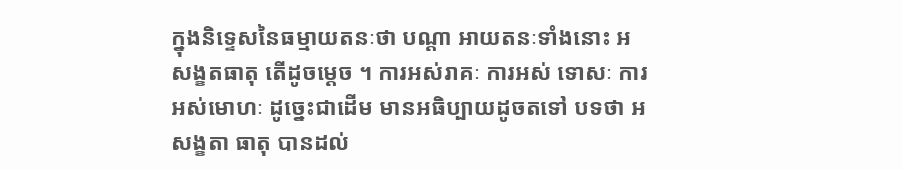ក្នុងនិទ្ទេសនៃធម្មាយតនៈថា បណ្តា អាយតនៈទាំងនោះ អសង្ខតធាតុ តើដូចម្តេច ។ ការអស់រាគៈ ការអស់ ទោសៈ ការអស់មោហៈ ដូច្នេះជាដើម មានអធិប្បាយដូចតទៅ បទថា អសង្ខតា ធាតុ បានដល់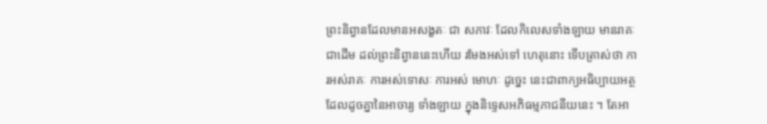ព្រះនិព្វានដែលមានអសង្ខតៈ ជា សភាវៈ ដែលកិលេសទាំងឡាយ មានរាគៈជាដើម ដល់ព្រះនិព្វាននេះហើយ រមែងអស់ទៅ ហេតុនោះ ទើបត្រាស់ថា ការអស់រាគៈ ការអស់ទោសៈ ការអស់ មោហៈ ដូច្នេះ នេះជាពាក្យអធិប្បាយអត្ថ ដែលដូចគ្នានៃអាចារ្យ ទាំងឡាយ ក្នុងនិទ្ទេសអភិធម្មភាជនីយនេះ ។ តែអា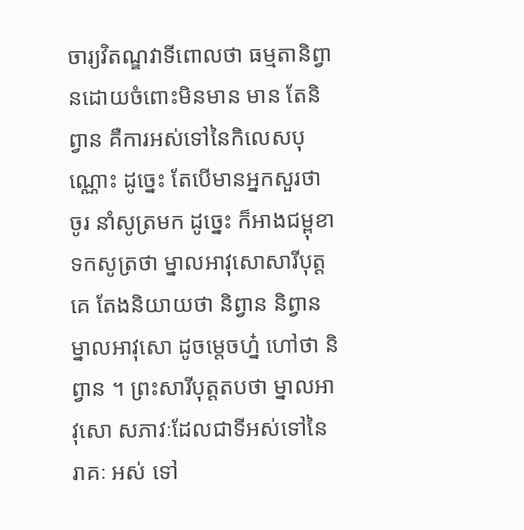ចារ្យវិតណ្ឌវាទីពោលថា ធម្មតានិព្វានដោយចំពោះមិនមាន មាន តែនិព្វាន គឺការអស់ទៅនៃកិលេសបុណ្ណោះ ដូច្នេះ តែបើមានអ្នកសួរថា ចូរ នាំសូត្រមក ដូច្នេះ ក៏អាងជម្ពុខាទកសូត្រថា ម្នាលអាវុសោសារីបុត្ត គេ តែងនិយាយថា និព្វាន និព្វាន ម្នាលអាវុសោ ដូចម្តេចហ្ន៎ ហៅថា និព្វាន ។ ព្រះសារីបុត្តតបថា ម្នាលអាវុសោ សភាវៈដែលជាទីអស់ទៅនៃរាគៈ អស់ ទៅ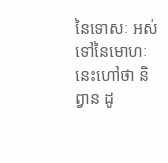នៃទោសៈ អស់ទៅនៃមោហៈ នេះហៅថា និព្វាន ដូ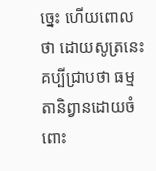ច្នេះ ហើយពោល ថា ដោយសូត្រនេះគប្បីជ្រាបថា ធម្មតានិព្វានដោយចំពោះ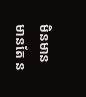មិនមាន មានតែ ន